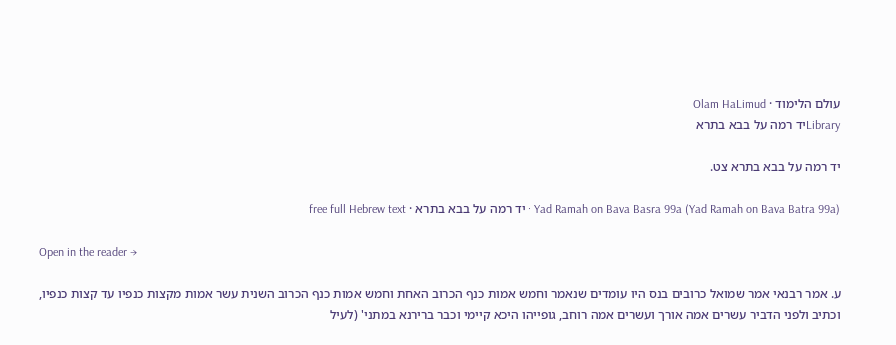עולם הלימוד · Olam HaLimud
Libraryיד רמה על בבא בתרא

יד רמה על בבא בתרא צט.

Yad Ramah on Bava Basra 99a (Yad Ramah on Bava Batra 99a) · יד רמה על בבא בתרא · free full Hebrew text

Open in the reader →

ע. אמר רבנאי אמר שמואל כרובים בנס היו עומדים שנאמר וחמש אמות כנף הכרוב האחת וחמש אמות כנף הכרוב השנית עשר אמות מקצות כנפיו עד קצות כנפיו, וכתיב ולפני הדביר עשרים אמה אורך ועשרים אמה רוחב, גופייהו היכא קיימי וכבר ברירנא במתני' (לעיל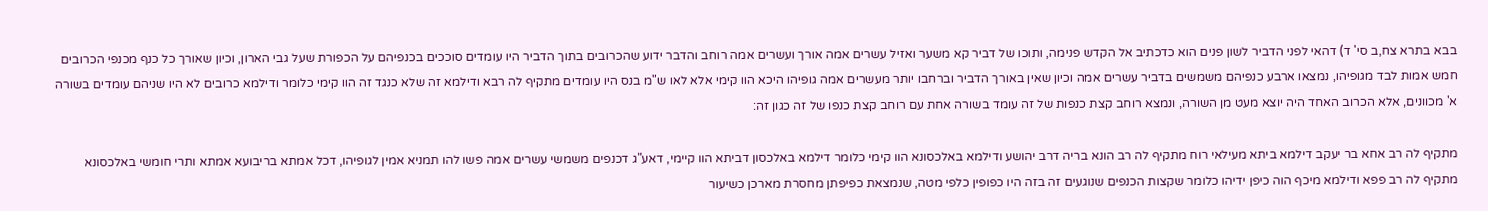בבא בתרא צח,ב סי' ד) דהאי לפני הדביר לשון פנים הוא כדכתיב אל הקדש פנימה, ותוכו של דביר קא משער ואזיל עשרים אמה אורך ועשרים אמה רוחב והדבר ידוע שהכרובים בתוך הדביר היו עומדים סוככים בכנפיהם על הכפורת שעל גבי הארון, וכיון שאורך כל כנף מכנפי הכרובים חמש אמות לבד מגופיהו, נמצאו ארבע כנפיהם משמשים בדביר עשרים אמה וכיון שאין באורך הדביר וברחבו יותר מעשרים אמה גופיהו היכא הוו קימי אלא לאו ש"מ בנס היו עומדים מתקיף לה רבא ודילמא זה שלא כנגד זה הוו קימי כלומר ודילמא כרובים לא היו שניהם עומדים בשורה א' מכוונים, אלא הכרוב האחד היה יוצא מעט מן השורה, ונמצא רוחב קצת כנפות של זה עומד בשורה אחת עם רוחב קצת כנפו של זה כגון זה:

מתקיף לה רב אחא בר יעקב דילמא ביתא מעילאי רוח מתקיף לה רב הונא בריה דרב יהושע ודילמא באלכסונא הוו קימי כלומר דילמא באלכסון דביתא הוו קיימי, דאע"ג דכנפים משמשי עשרים אמה פשו להו תמניא אמין לגופיהו, דכל אמתא בריבועא אמתא ותרי חומשי באלכסונא מתקיף לה רב פפא ודילמא מיכף הוה כיפן ידיהו כלומר שקצות הכנפים שנוגעים זה בזה היו כפופין כלפי מטה, שנמצאת כפיפתן מחסרת מארכן כשיעור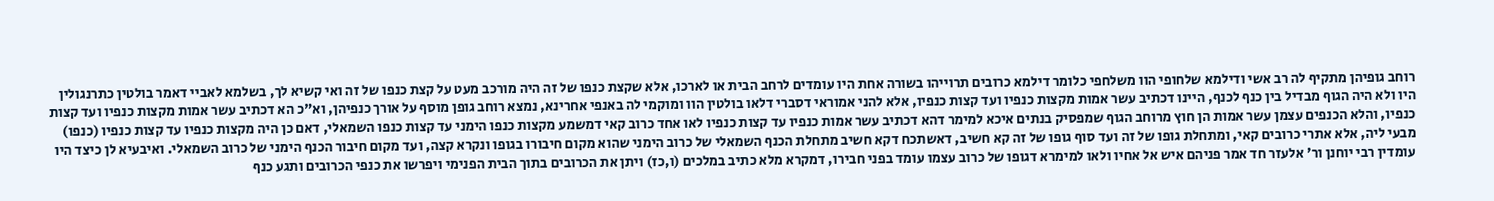רוחב גופיהן מתקיף לה רב אשי ודילמא שלחופי הוו משלחפי כלומר דילמא כרובים תרוייהו בשורה אחת היו עומדים לרחב הבית או לארכו, אלא שקצת כנפו של זה היה מורכב מעט על קצת כנפו של זה ואי קשיא לך, בשלמא לאביי דאמר בולטין כתרנגולין היו ולא היה הגוף מבדיל בין כנף לכנף, היינו דכתיב עשר אמות מקצות כנפיו ועד קצות כנפיו, אלא להני אמוראי דסברי דלאו בולטין הוו ומוקמי לה באנפי אחרינא, נמצא רוחב גופן מוסף על אורך כנפיהן, וא"כ הא דכתיב עשר אמות מקצות כנפיו ועד קצות כנפיו, והלא הכנפים עצמן עשר אמות הן חוץ מרוחב הגוף שמפסיק בנתים איכא למימר דהא דכתיב עשר אמות כנפיו עד קצות כנפיו לאו אחד כרוב קאי דמשמע מקצות כנפו הימני עד קצות כנפו השמאלי, דאם כן היה מקצות כנפיו עד קצות כנפיו (כנפו) מבעי ליה, אלא אתרי כרובים קאי, ומתחלת גופו של זה ועד סוף גופו של זה קא חשיב, דאשתכח דקא חשיב מתחלת הכנף השמאלי של כרוב הימני שהוא מקום חיבורו בגופו ונקרא קצה, ועד מקום חיבור הכנף הימני של כרוב השמאלי. ואיבעיא לן כיצד היו עומדין רבי יוחנן ור' אלעזר חד אמר פניהם איש אל אחיו ולאו למימרא דגופו של כרוב עצמו עומד בפני חבירו, דמקרא מלא כתיב במלכים (ו,כז) ויתן את הכרובים בתוך הבית הפנימי ויפרשו את כנפי הכרובים ותגע כנף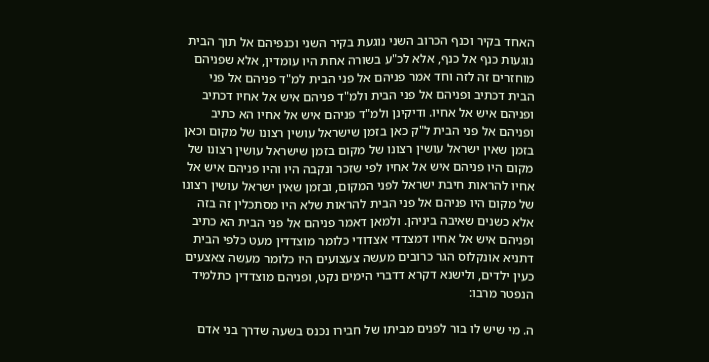האחד בקיר וכנף הכרוב השני נוגעת בקיר השני וכנפיהם אל תוך הבית נוגעות כנף אל כנף, אלא לכ"ע בשורה אחת היו עומדין, אלא שפניהם מוחזרים זה לזה וחד אמר פניהם אל פני הבית למ"ד פניהם אל פני הבית דכתיב ופניהם אל פני הבית ולמ"ד פניהם איש אל אחיו דכתיב ופניהם איש אל אחיו. ודיקינן ולמ"ד פניהם איש אל אחיו הא כתיב ופניהם אל פני הבית ל"ק כאן בזמן שישראל עושין רצונו של מקום וכאן בזמן שאין ישראל עושין רצונו של מקום בזמן שישראל עושין רצונו של מקום היו פניהם איש אל אחיו לפי שזכר ונקבה היו והיו פניהם איש אל אחיו להראות חיבת ישראל לפני המקום, ובזמן שאין ישראל עושין רצונו של מקום היו פניהם אל פני הבית להראות שלא היו מסתכלין זה בזה אלא כשנים שאיבה ביניהן. ולמאן דאמר פניהם אל פני הבית הא כתיב ופניהם איש אל אחיו דמצדדי אצדודי כלומר מוצדדין מעט כלפי הבית דתניא אונקלוס הגר כרובים מעשה צעצועים היו כלומר מעשה צאצעים כעין ילדים, ולישנא דקרא דדברי הימים נקט, ופניהם מוצדדין כתלמיד הנפטר מרבו:

ה. מי שיש לו בור לפנים מביתו של חבירו נכנס בשעה שדרך בני אדם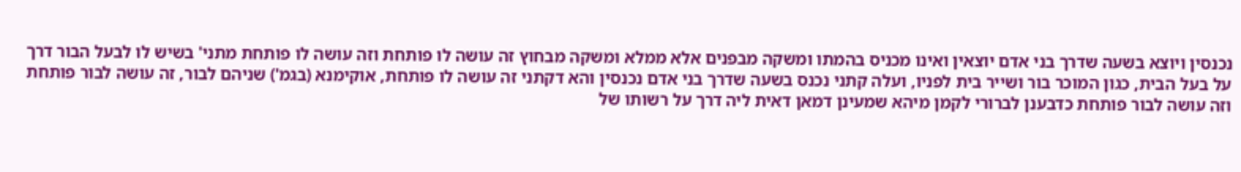נכנסין ויוצא בשעה שדרך בני אדם יוצאין ואינו מכניס בהמתו ומשקה מבפנים אלא ממלא ומשקה מבחוץ זה עושה לו פותחת וזה עושה לו פותחת מתני' בשיש לו לבעל הבור דרך על בעל הבית, כגון המוכר בור ושייר בית לפניו, ועלה קתני נכנס בשעה שדרך בני אדם נכנסין והא דקתני זה עושה לו פותחת, אוקימנא (בגמ') שניהם לבור, זה עושה לבור פותחת וזה עושה לבור פותחת כדבענן לברורי לקמן מיהא שמעינן דמאן דאית ליה דרך על רשותו של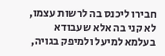חבירו ליכנס בה לרשות עצמו, לא קני בה אלא שעבודא בעלמא למיעל ולמיפק בגויה,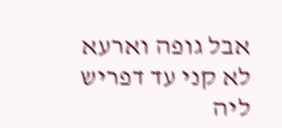אבל גופה וארעא לא קני עד דפריש ליה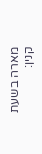מארה בשעת קנין: